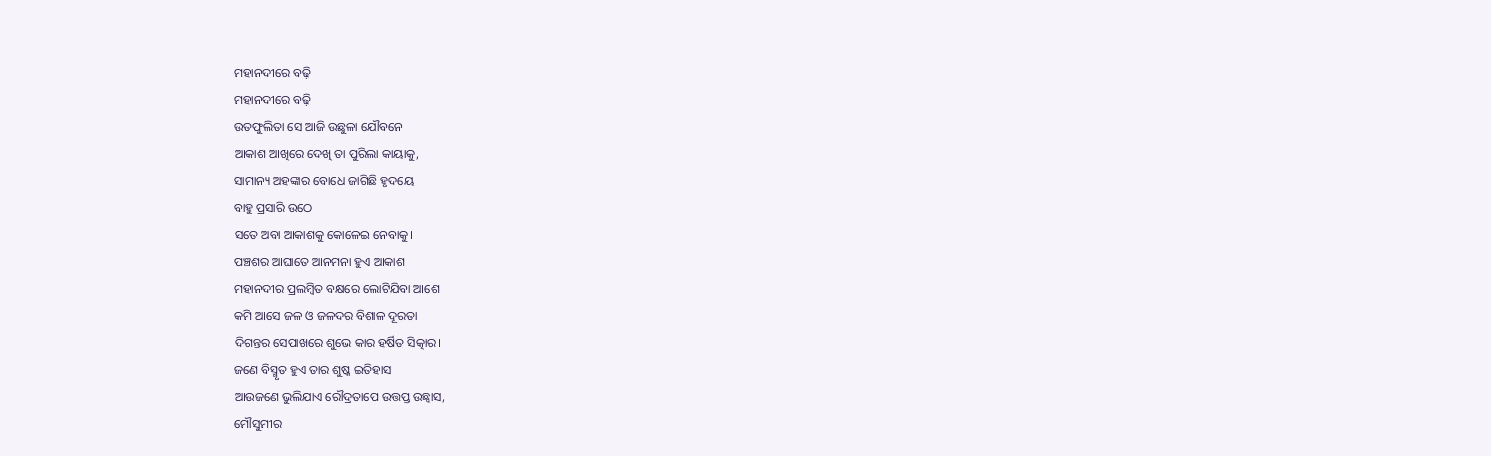ମହାନଦୀରେ ବଢ଼ି
ମହାନଦୀରେ ବଢ଼ି
ଉତଫୁଲିତା ସେ ଆଜି ଉଛୁଳା ଯୌବନେ
ଆକାଶ ଆଖିରେ ଦେଖି ତା ପୁରିଲା କାୟାକୁ,
ସାମାନ୍ୟ ଅହଙ୍କାର ବୋଧେ ଜାଗିଛି ହୃଦୟେ
ବାହୁ ପ୍ରସାରି ଉଠେ
ସତେ ଅବା ଆକାଶକୁ କୋଳେଇ ନେବାକୁ।
ପଞ୍ଚଶର ଆଘାତେ ଆନମନା ହୁଏ ଆକାଶ
ମହାନଦୀର ପ୍ରଲମ୍ବିତ ବକ୍ଷରେ ଲୋଟିଯିବା ଆଶେ
କମି ଆସେ ଜଳ ଓ ଜଳଦର ବିଶାଳ ଦୂରତା
ଦିଗନ୍ତର ସେପାଖରେ ଶୁଭେ କାର ହର୍ଷିତ ସିତ୍କାର।
ଜଣେ ବିସ୍ମୃତ ହୁଏ ତାର ଶୁଷ୍କ ଇତିହାସ
ଆଉଜଣେ ଭୁଲିଯାଏ ରୌଦ୍ରତାପେ ଉତ୍ତପ୍ତ ଉଛ୍ୱାସ,
ମୌସୁମୀର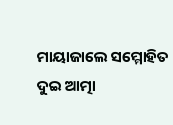ମାୟାଜାଲେ ସମ୍ମୋହିତ ଦୁଇ ଆତ୍ମା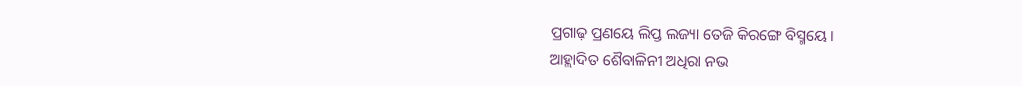ପ୍ରଗାଢ଼ ପ୍ରଣୟେ ଲିପ୍ତ ଲଜ୍ୟା ତେଜି କିରଙ୍ଗେ ବିସ୍ମୟେ।
ଆହ୍ଲାଦିତ ଶୈବାଳିନୀ ଅଧିରା ନଭ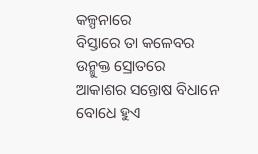କଳ୍ପନାରେ
ବିସ୍ତାରେ ତା କଳେବର ଉନ୍ମୁକ୍ତ ସ୍ରୋତରେ
ଆକାଶର ସନ୍ତୋଷ ବିଧାନେ ବୋଧେ ହୁଏ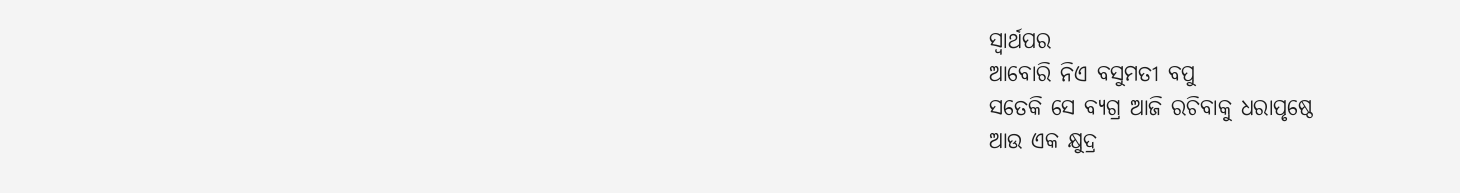ସ୍ୱାର୍ଥପର
ଆବୋରି ନିଏ ବସୁମତୀ ବପୁ
ସତେକି ସେ ବ୍ୟଗ୍ର ଆଜି ରଚିବାକୁ ଧରାପୃଷ୍ଠେ
ଆଉ ଏକ କ୍ଷୁଦ୍ର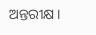ଅନ୍ତରୀକ୍ଷ।